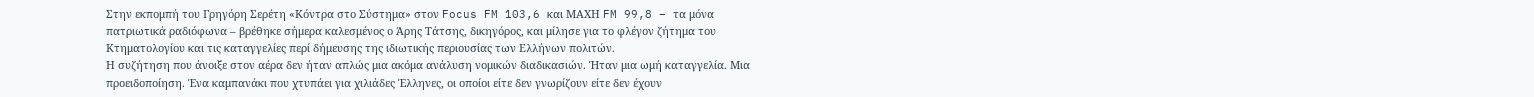Στην εκπομπή του Γρηγόρη Σερέτη «Κόντρα στο Σύστημα» στον Focus FM 103,6 και ΜΑΧΗ FM 99,8 – τα μόνα πατριωτικά ραδιόφωνα – βρέθηκε σήμερα καλεσμένος ο Άρης Τάτσης, δικηγόρος, και μίλησε για το φλέγον ζήτημα του Κτηματολογίου και τις καταγγελίες περί δήμευσης της ιδιωτικής περιουσίας των Ελλήνων πολιτών.
Η συζήτηση που άνοιξε στον αέρα δεν ήταν απλώς μια ακόμα ανάλυση νομικών διαδικασιών. Ήταν μια ωμή καταγγελία. Μια προειδοποίηση. Ένα καμπανάκι που χτυπάει για χιλιάδες Έλληνες, οι οποίοι είτε δεν γνωρίζουν είτε δεν έχουν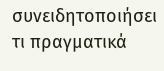συνειδητοποιήσει τι πραγματικά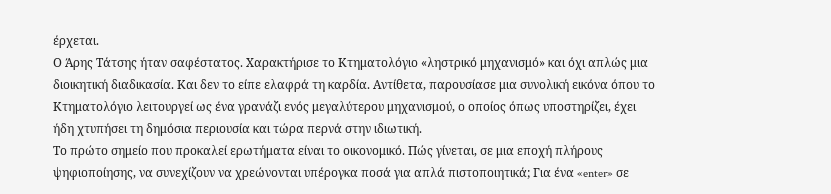έρχεται.
Ο Άρης Τάτσης ήταν σαφέστατος. Χαρακτήρισε το Κτηματολόγιο «ληστρικό μηχανισμό» και όχι απλώς μια διοικητική διαδικασία. Και δεν το είπε ελαφρά τη καρδία. Αντίθετα, παρουσίασε μια συνολική εικόνα όπου το Κτηματολόγιο λειτουργεί ως ένα γρανάζι ενός μεγαλύτερου μηχανισμού, ο οποίος όπως υποστηρίζει, έχει ήδη χτυπήσει τη δημόσια περιουσία και τώρα περνά στην ιδιωτική.
Το πρώτο σημείο που προκαλεί ερωτήματα είναι το οικονομικό. Πώς γίνεται, σε μια εποχή πλήρους ψηφιοποίησης, να συνεχίζουν να χρεώνονται υπέρογκα ποσά για απλά πιστοποιητικά; Για ένα «enter» σε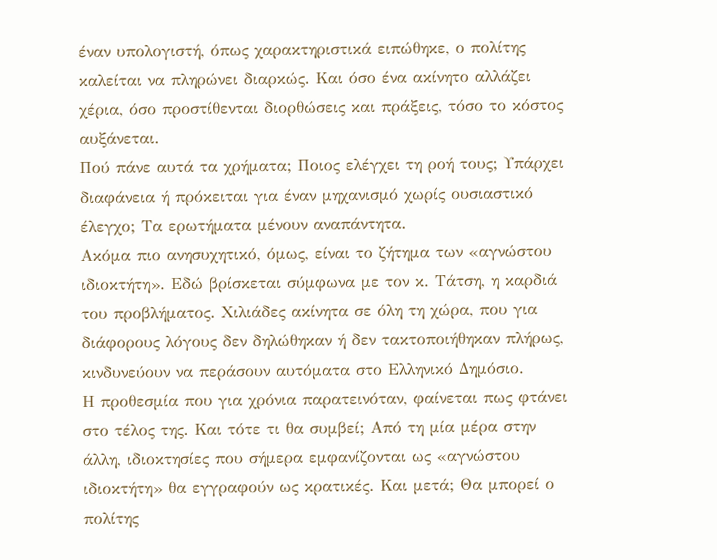έναν υπολογιστή, όπως χαρακτηριστικά ειπώθηκε, ο πολίτης καλείται να πληρώνει διαρκώς. Και όσο ένα ακίνητο αλλάζει χέρια, όσο προστίθενται διορθώσεις και πράξεις, τόσο το κόστος αυξάνεται.
Πού πάνε αυτά τα χρήματα; Ποιος ελέγχει τη ροή τους; Υπάρχει διαφάνεια ή πρόκειται για έναν μηχανισμό χωρίς ουσιαστικό έλεγχο; Τα ερωτήματα μένουν αναπάντητα.
Ακόμα πιο ανησυχητικό, όμως, είναι το ζήτημα των «αγνώστου ιδιοκτήτη». Εδώ βρίσκεται σύμφωνα με τον κ. Τάτση, η καρδιά του προβλήματος. Χιλιάδες ακίνητα σε όλη τη χώρα, που για διάφορους λόγους δεν δηλώθηκαν ή δεν τακτοποιήθηκαν πλήρως, κινδυνεύουν να περάσουν αυτόματα στο Ελληνικό Δημόσιο.
Η προθεσμία που για χρόνια παρατεινόταν, φαίνεται πως φτάνει στο τέλος της. Και τότε τι θα συμβεί; Από τη μία μέρα στην άλλη, ιδιοκτησίες που σήμερα εμφανίζονται ως «αγνώστου ιδιοκτήτη» θα εγγραφούν ως κρατικές. Και μετά; Θα μπορεί ο πολίτης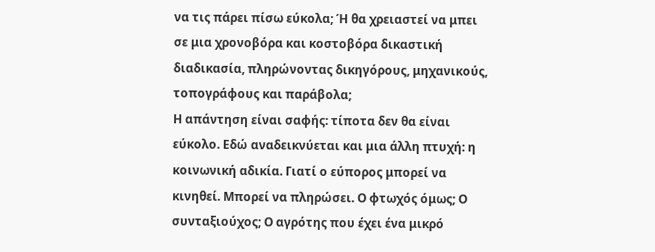να τις πάρει πίσω εύκολα; Ή θα χρειαστεί να μπει σε μια χρονοβόρα και κοστοβόρα δικαστική διαδικασία, πληρώνοντας δικηγόρους, μηχανικούς, τοπογράφους και παράβολα;
Η απάντηση είναι σαφής: τίποτα δεν θα είναι εύκολο. Εδώ αναδεικνύεται και μια άλλη πτυχή: η κοινωνική αδικία. Γιατί ο εύπορος μπορεί να κινηθεί. Μπορεί να πληρώσει. Ο φτωχός όμως; Ο συνταξιούχος; Ο αγρότης που έχει ένα μικρό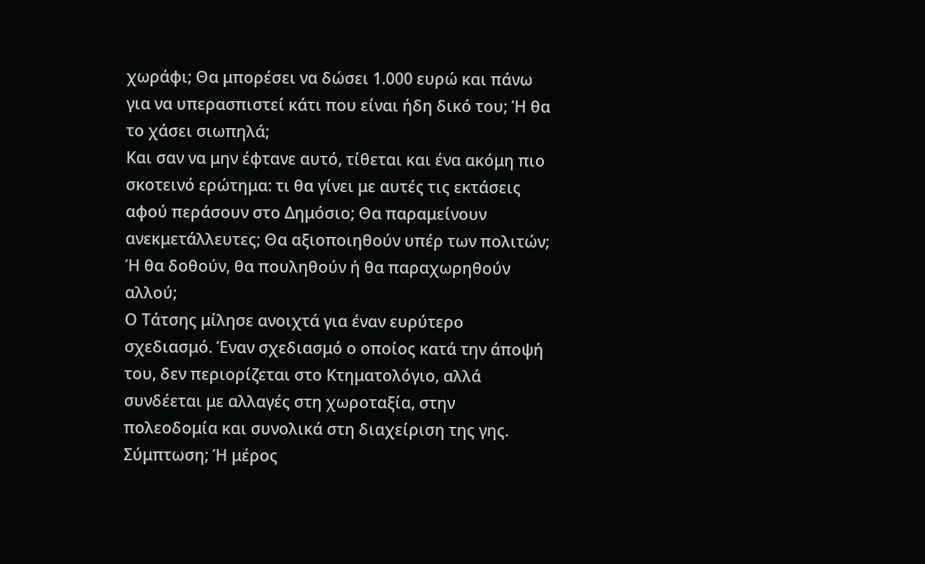χωράφι; Θα μπορέσει να δώσει 1.000 ευρώ και πάνω για να υπερασπιστεί κάτι που είναι ήδη δικό του; Ή θα το χάσει σιωπηλά;
Και σαν να μην έφτανε αυτό, τίθεται και ένα ακόμη πιο σκοτεινό ερώτημα: τι θα γίνει με αυτές τις εκτάσεις αφού περάσουν στο Δημόσιο; Θα παραμείνουν ανεκμετάλλευτες; Θα αξιοποιηθούν υπέρ των πολιτών; Ή θα δοθούν, θα πουληθούν ή θα παραχωρηθούν αλλού;
Ο Τάτσης μίλησε ανοιχτά για έναν ευρύτερο σχεδιασμό. Έναν σχεδιασμό ο οποίος κατά την άποψή του, δεν περιορίζεται στο Κτηματολόγιο, αλλά συνδέεται με αλλαγές στη χωροταξία, στην πολεοδομία και συνολικά στη διαχείριση της γης. Σύμπτωση; Ή μέρος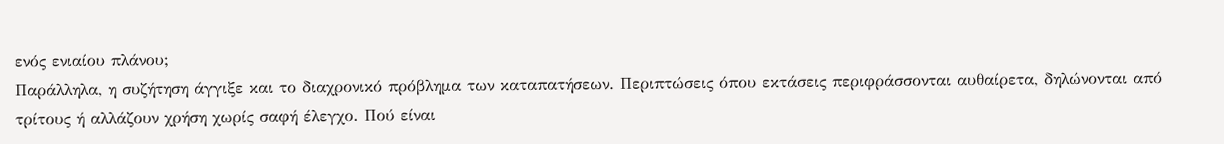ενός ενιαίου πλάνου;
Παράλληλα, η συζήτηση άγγιξε και το διαχρονικό πρόβλημα των καταπατήσεων. Περιπτώσεις όπου εκτάσεις περιφράσσονται αυθαίρετα, δηλώνονται από τρίτους ή αλλάζουν χρήση χωρίς σαφή έλεγχο. Πού είναι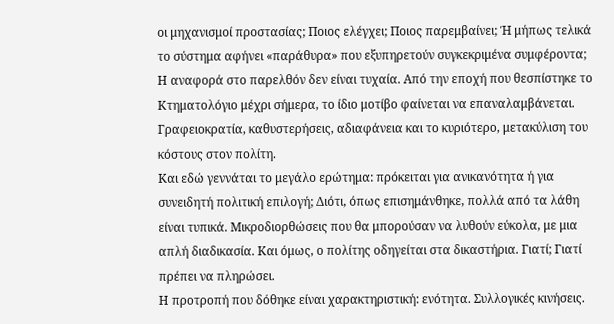οι μηχανισμοί προστασίας; Ποιος ελέγχει; Ποιος παρεμβαίνει; Ή μήπως τελικά το σύστημα αφήνει «παράθυρα» που εξυπηρετούν συγκεκριμένα συμφέροντα;
Η αναφορά στο παρελθόν δεν είναι τυχαία. Από την εποχή που θεσπίστηκε το Κτηματολόγιο μέχρι σήμερα, το ίδιο μοτίβο φαίνεται να επαναλαμβάνεται. Γραφειοκρατία, καθυστερήσεις, αδιαφάνεια και το κυριότερο, μετακύλιση του κόστους στον πολίτη.
Και εδώ γεννάται το μεγάλο ερώτημα: πρόκειται για ανικανότητα ή για συνειδητή πολιτική επιλογή; Διότι, όπως επισημάνθηκε, πολλά από τα λάθη είναι τυπικά. Μικροδιορθώσεις που θα μπορούσαν να λυθούν εύκολα, με μια απλή διαδικασία. Και όμως, ο πολίτης οδηγείται στα δικαστήρια. Γιατί; Γιατί πρέπει να πληρώσει.
Η προτροπή που δόθηκε είναι χαρακτηριστική: ενότητα. Συλλογικές κινήσεις.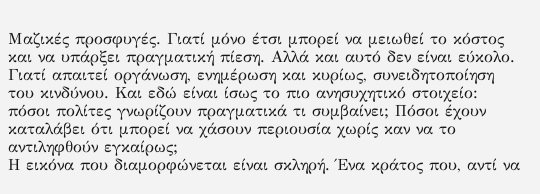Μαζικές προσφυγές. Γιατί μόνο έτσι μπορεί να μειωθεί το κόστος και να υπάρξει πραγματική πίεση. Αλλά και αυτό δεν είναι εύκολο. Γιατί απαιτεί οργάνωση, ενημέρωση και κυρίως, συνειδητοποίηση του κινδύνου. Και εδώ είναι ίσως το πιο ανησυχητικό στοιχείο: πόσοι πολίτες γνωρίζουν πραγματικά τι συμβαίνει; Πόσοι έχουν καταλάβει ότι μπορεί να χάσουν περιουσία χωρίς καν να το αντιληφθούν εγκαίρως;
Η εικόνα που διαμορφώνεται είναι σκληρή. Ένα κράτος που, αντί να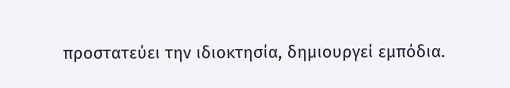προστατεύει την ιδιοκτησία, δημιουργεί εμπόδια.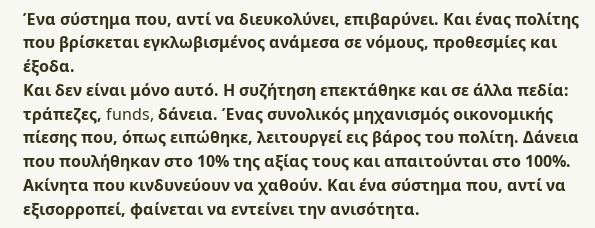Ένα σύστημα που, αντί να διευκολύνει, επιβαρύνει. Και ένας πολίτης που βρίσκεται εγκλωβισμένος ανάμεσα σε νόμους, προθεσμίες και έξοδα.
Και δεν είναι μόνο αυτό. Η συζήτηση επεκτάθηκε και σε άλλα πεδία: τράπεζες, funds, δάνεια. Ένας συνολικός μηχανισμός οικονομικής πίεσης που, όπως ειπώθηκε, λειτουργεί εις βάρος του πολίτη. Δάνεια που πουλήθηκαν στο 10% της αξίας τους και απαιτούνται στο 100%. Ακίνητα που κινδυνεύουν να χαθούν. Και ένα σύστημα που, αντί να εξισορροπεί, φαίνεται να εντείνει την ανισότητα.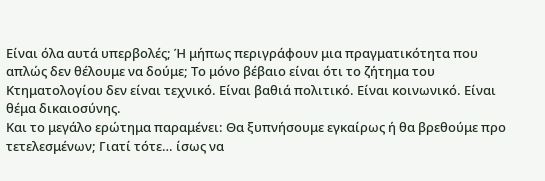Είναι όλα αυτά υπερβολές; Ή μήπως περιγράφουν μια πραγματικότητα που απλώς δεν θέλουμε να δούμε; Το μόνο βέβαιο είναι ότι το ζήτημα του Κτηματολογίου δεν είναι τεχνικό. Είναι βαθιά πολιτικό. Είναι κοινωνικό. Είναι θέμα δικαιοσύνης.
Και το μεγάλο ερώτημα παραμένει: Θα ξυπνήσουμε εγκαίρως ή θα βρεθούμε προ τετελεσμένων; Γιατί τότε… ίσως να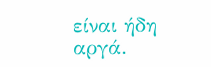είναι ήδη αργά.